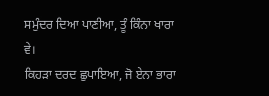ਸਮੁੰਦਰ ਦਿਆ ਪਾਣੀਆ, ਤੂੰ ਕਿੰਨਾ ਖਾਰਾ ਵੇ।
ਕਿਹੜਾ ਦਰਦ ਛੁਪਾਇਆ, ਜੋ ਏਨਾ ਭਾਰਾ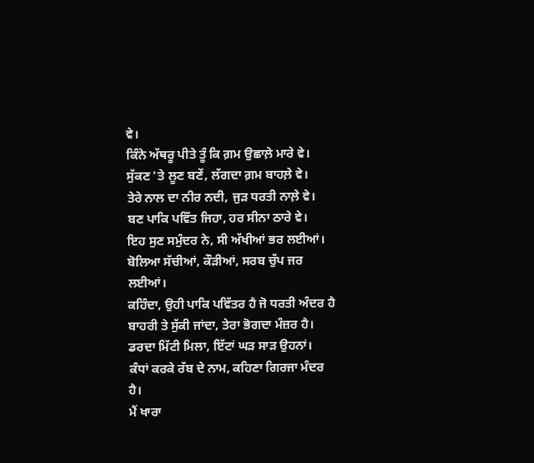ਵੇ।
ਕਿੰਨੇ ਅੱਥਰੂ ਪੀਤੇ ਤੂੰ ਕਿ ਗ਼ਮ ਉਛਾਲ਼ੇ ਮਾਰੇ ਵੇ।
ਸੁੱਕਣ 'ਤੇ ਲੂਣ ਬਣੇਂ, ਲੱਗਦਾ ਗ਼ਮ ਬਾਹਲ਼ੇ ਵੇ।
ਤੇਰੇ ਨਾਲ ਦਾ ਨੀਰ ਨਦੀ, ਜੁੜ ਧਰਤੀ ਨਾਲ਼ੇ ਵੇ।
ਬਣ ਪਾਕਿ ਪਵਿੱਤ ਜਿਹਾ, ਹਰ ਸੀਨਾ ਠਾਰੇ ਵੇ।
ਇਹ ਸੁਣ ਸਮੁੰਦਰ ਨੇ, ਸੀ ਅੱਖੀਆਂ ਭਰ ਲਈਆਂ।
ਬੋਲਿਆ ਸੱਚੀਆਂ, ਕੌੜੀਆਂ, ਸਰਬ ਚੁੱਪ ਜਰ ਲਈਆਂ।
ਕਹਿੰਦਾ, ਉਹੀ ਪਾਕਿ ਪਵਿੱਤਰ ਹੈ ਜੋ ਧਰਤੀ ਅੰਦਰ ਹੈ
ਬਾਹਰੀ ਤੇ ਸੁੱਕੀ ਜਾਂਦਾ, ਤੇਰਾ ਭੋਗਦਾ ਮੰਜ਼ਰ ਹੈ।
ਡਰਦਾ ਮਿੱਟੀ ਮਿਲਾ, ਇੱਟਾਂ ਘੜ ਸਾੜ ਉਹਨਾਂ।
ਕੰਧਾਂ ਕਰਕੇ ਰੱਬ ਦੇ ਨਾਮ, ਕਹਿਣਾ ਗਿਰਜਾ ਮੰਦਰ ਹੈ।
ਮੈਂ ਖਾਰਾ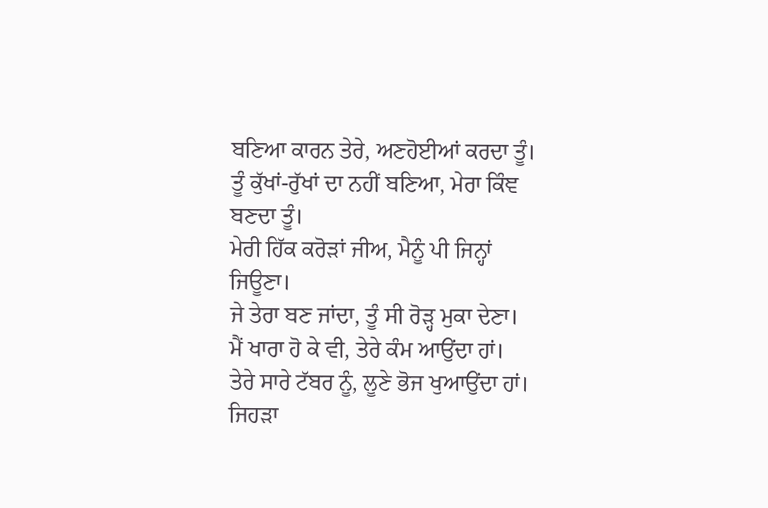ਬਣਿਆ ਕਾਰਨ ਤੇਰੇ, ਅਣਹੋਈਆਂ ਕਰਦਾ ਤੂੰ।
ਤੂੰ ਕੁੱਖਾਂ-ਰੁੱਖਾਂ ਦਾ ਨਹੀਂ ਬਣਿਆ, ਮੇਰਾ ਕਿੰਞ ਬਣਦਾ ਤੂੰ।
ਮੇਰੀ ਹਿੱਕ ਕਰੋੜਾਂ ਜੀਅ, ਮੈਨੂੰ ਪੀ ਜਿਨ੍ਹਾਂ ਜਿਊਣਾ।
ਜੇ ਤੇਰਾ ਬਣ ਜਾਂਦਾ, ਤੂੰ ਸੀ ਰੋੜ੍ਹ ਮੁਕਾ ਦੇਣਾ।
ਮੈਂ ਖਾਰਾ ਹੋ ਕੇ ਵੀ, ਤੇਰੇ ਕੰਮ ਆਉਂਦਾ ਹਾਂ।
ਤੇਰੇ ਸਾਰੇ ਟੱਬਰ ਨੂੰ, ਲੂਣੇ ਭੋਜ ਖੁਆਉਂਦਾ ਹਾਂ।
ਜਿਹੜਾ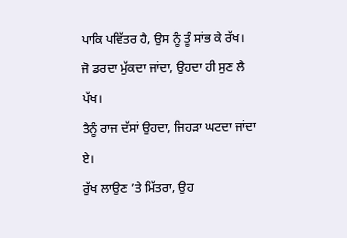ਪਾਕਿ ਪਵਿੱਤਰ ਹੈ, ਉਸ ਨੂੰ ਤੂੰ ਸਾਂਭ ਕੇ ਰੱਖ।
ਜੋ ਡਰਦਾ ਮੁੱਕਦਾ ਜਾਂਦਾ, ਉਹਦਾ ਹੀ ਸੁਣ ਲੈ ਪੱਖ।
ਤੈਨੂੰ ਰਾਜ ਦੱਸਾਂ ਉਹਦਾ, ਜਿਹੜਾ ਘਟਦਾ ਜਾਂਦਾ ਏ।
ਰੁੱਖ ਲਾਉਣ ’ਤੇ ਮਿੱਤਰਾ, ਉਹ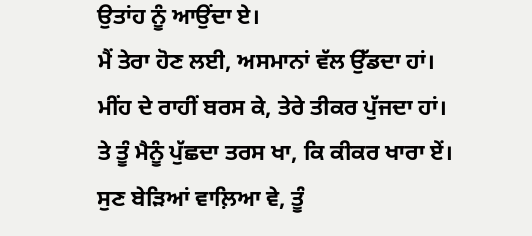ਉਤਾਂਹ ਨੂੰ ਆਉਂਦਾ ਏ।
ਮੈਂ ਤੇਰਾ ਹੋਣ ਲਈ, ਅਸਮਾਨਾਂ ਵੱਲ ਉੱਡਦਾ ਹਾਂ।
ਮੀਂਹ ਦੇ ਰਾਹੀਂ ਬਰਸ ਕੇ, ਤੇਰੇ ਤੀਕਰ ਪੁੱਜਦਾ ਹਾਂ।
ਤੇ ਤੂੰ ਮੈਨੂੰ ਪੁੱਛਦਾ ਤਰਸ ਖਾ, ਕਿ ਕੀਕਰ ਖਾਰਾ ਏਂ।
ਸੁਣ ਬੇੜਿਆਂ ਵਾਲ਼ਿਆ ਵੇ, ਤੂੰ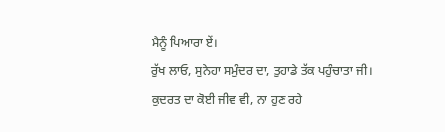ਮੈਨੂੰ ਪਿਆਰਾ ਏਂ।
ਰੁੱਖ ਲਾਓ, ਸੁਨੇਹਾ ਸਮੁੰਦਰ ਦਾ, ਤੁਹਾਡੇ ਤੱਕ ਪਹੁੰਚਾਤਾ ਜੀ।
ਕੁਦਰਤ ਦਾ ਕੋਈ ਜੀਵ ਵੀ, ਨਾ ਹੁਣ ਰਹੇ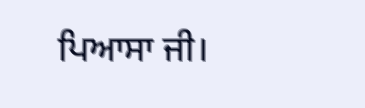ਪਿਆਸਾ ਜੀ।